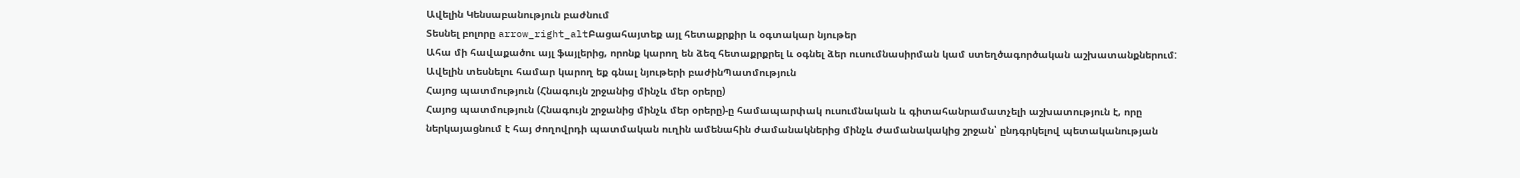Ավելին Կենսաբանություն բաժնում
Տեսնել բոլորը arrow_right_altԲացահայտեք այլ հետաքրքիր և օգտակար նյութեր
Ահա մի հավաքածու այլ ֆայլերից, որոնք կարող են ձեզ հետաքրքրել և օգնել ձեր ուսումնասիրման կամ ստեղծագործական աշխատանքներում: Ավելին տեսնելու համար կարող եք գնալ նյութերի բաժինՊատմություն
Հայոց պատմություն (Հնագույն շրջանից մինչև մեր օրերը)
Հայոց պատմություն (Հնագույն շրջանից մինչև մեր օրերը)-ը համապարփակ ուսումնական և գիտահանրամատչելի աշխատություն է, որը ներկայացնում է հայ ժողովրդի պատմական ուղին ամենահին ժամանակներից մինչև ժամանակակից շրջան՝ ընդգրկելով պետականության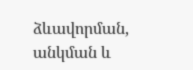ձևավորման, անկման և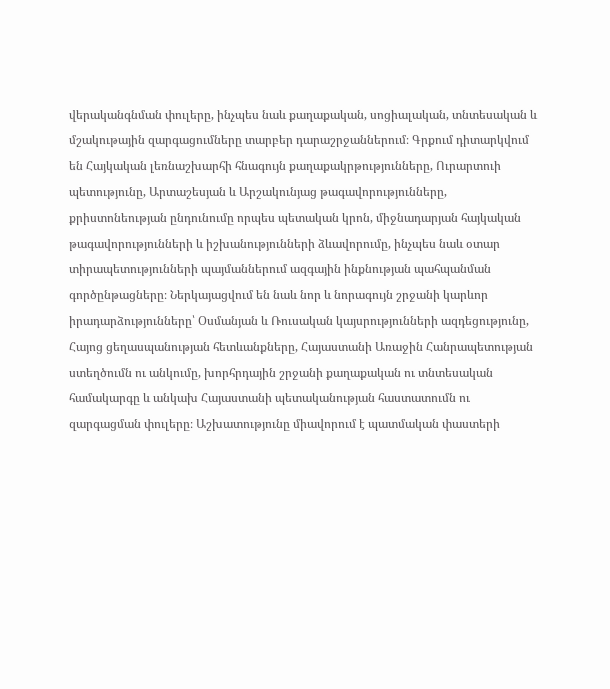վերականգնման փուլերը, ինչպես նաև քաղաքական, սոցիալական, տնտեսական և մշակութային զարգացումները տարբեր դարաշրջաններում։ Գրքում դիտարկվում են Հայկական լեռնաշխարհի հնագույն քաղաքակրթությունները, Ուրարտուի պետությունը, Արտաշեսյան և Արշակունյաց թագավորությունները, քրիստոնեության ընդունումը որպես պետական կրոն, միջնադարյան հայկական թագավորությունների և իշխանությունների ձևավորումը, ինչպես նաև օտար տիրապետությունների պայմաններում ազգային ինքնության պահպանման գործընթացները։ Ներկայացվում են նաև նոր և նորագույն շրջանի կարևոր իրադարձությունները՝ Օսմանյան և Ռուսական կայսրությունների ազդեցությունը, Հայոց ցեղասպանության հետևանքները, Հայաստանի Առաջին Հանրապետության ստեղծումն ու անկումը, խորհրդային շրջանի քաղաքական ու տնտեսական համակարգը և անկախ Հայաստանի պետականության հաստատումն ու զարգացման փուլերը։ Աշխատությունը միավորում է պատմական փաստերի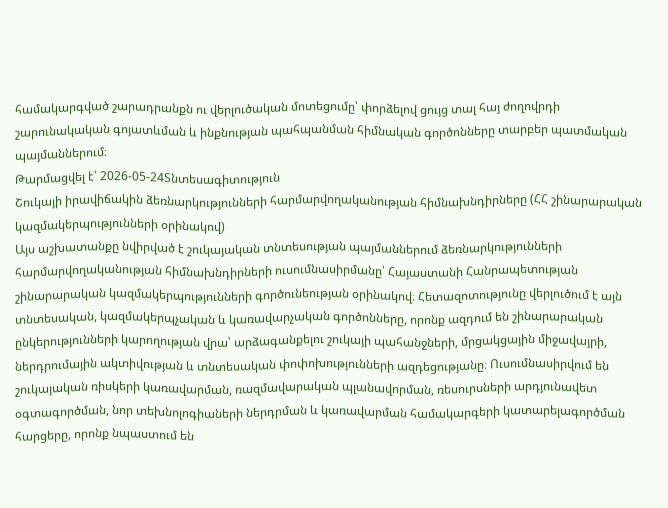համակարգված շարադրանքն ու վերլուծական մոտեցումը՝ փորձելով ցույց տալ հայ ժողովրդի շարունակական գոյատևման և ինքնության պահպանման հիմնական գործոնները տարբեր պատմական պայմաններում։
Թարմացվել է՝ 2026-05-24Տնտեսագիտություն
Շուկայի իրավիճակին ձեռնարկությունների հարմարվողականության հիմնախնդիրները (ՀՀ շինարարական կազմակերպությունների օրինակով)
Այս աշխատանքը նվիրված է շուկայական տնտեսության պայմաններում ձեռնարկությունների հարմարվողականության հիմնախնդիրների ուսումնասիրմանը՝ Հայաստանի Հանրապետության շինարարական կազմակերպությունների գործունեության օրինակով։ Հետազոտությունը վերլուծում է այն տնտեսական, կազմակերպչական և կառավարչական գործոնները, որոնք ազդում են շինարարական ընկերությունների կարողության վրա՝ արձագանքելու շուկայի պահանջների, մրցակցային միջավայրի, ներդրումային ակտիվության և տնտեսական փոփոխությունների ազդեցությանը։ Ուսումնասիրվում են շուկայական ռիսկերի կառավարման, ռազմավարական պլանավորման, ռեսուրսների արդյունավետ օգտագործման, նոր տեխնոլոգիաների ներդրման և կառավարման համակարգերի կատարելագործման հարցերը, որոնք նպաստում են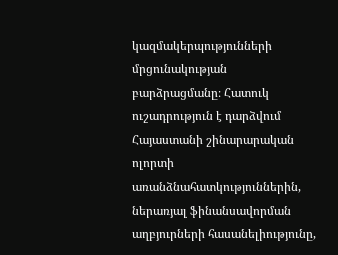կազմակերպությունների մրցունակության բարձրացմանը։ Հատուկ ուշադրություն է դարձվում Հայաստանի շինարարական ոլորտի առանձնահատկություններին, ներառյալ ֆինանսավորման աղբյուրների հասանելիությունը,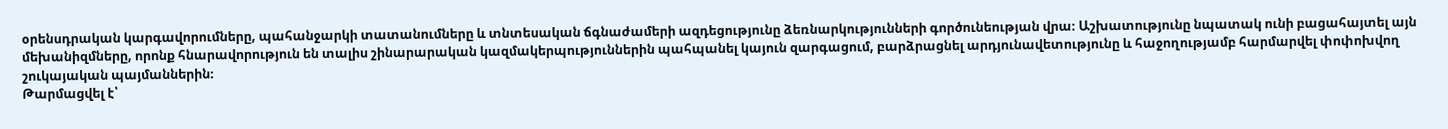օրենսդրական կարգավորումները, պահանջարկի տատանումները և տնտեսական ճգնաժամերի ազդեցությունը ձեռնարկությունների գործունեության վրա։ Աշխատությունը նպատակ ունի բացահայտել այն մեխանիզմները, որոնք հնարավորություն են տալիս շինարարական կազմակերպություններին պահպանել կայուն զարգացում, բարձրացնել արդյունավետությունը և հաջողությամբ հարմարվել փոփոխվող շուկայական պայմաններին։
Թարմացվել է՝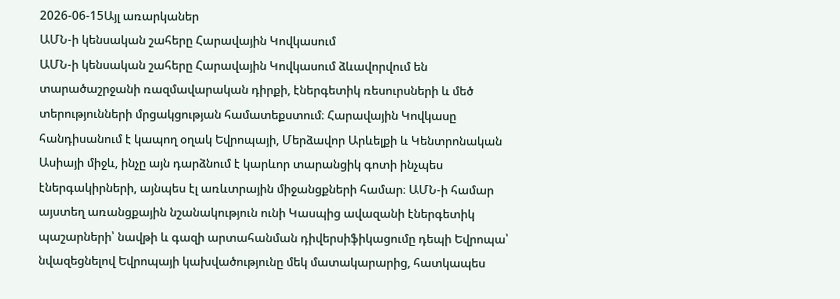2026-06-15Այլ առարկաներ
ԱՄՆ-ի կենսական շահերը Հարավային Կովկասում
ԱՄՆ-ի կենսական շահերը Հարավային Կովկասում ձևավորվում են տարածաշրջանի ռազմավարական դիրքի, էներգետիկ ռեսուրսների և մեծ տերությունների մրցակցության համատեքստում։ Հարավային Կովկասը հանդիսանում է կապող օղակ Եվրոպայի, Մերձավոր Արևելքի և Կենտրոնական Ասիայի միջև, ինչը այն դարձնում է կարևոր տարանցիկ գոտի ինչպես էներգակիրների, այնպես էլ առևտրային միջանցքների համար։ ԱՄՆ-ի համար այստեղ առանցքային նշանակություն ունի Կասպից ավազանի էներգետիկ պաշարների՝ նավթի և գազի արտահանման դիվերսիֆիկացումը դեպի Եվրոպա՝ նվազեցնելով Եվրոպայի կախվածությունը մեկ մատակարարից, հատկապես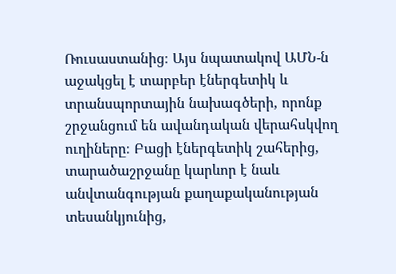Ռուսաստանից։ Այս նպատակով ԱՄՆ-ն աջակցել է տարբեր էներգետիկ և տրանսպորտային նախագծերի, որոնք շրջանցում են ավանդական վերահսկվող ուղիները։ Բացի էներգետիկ շահերից, տարածաշրջանը կարևոր է նաև անվտանգության քաղաքականության տեսանկյունից,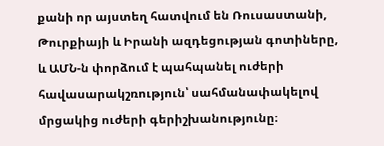քանի որ այստեղ հատվում են Ռուսաստանի, Թուրքիայի և Իրանի ազդեցության գոտիները, և ԱՄՆ-ն փորձում է պահպանել ուժերի հավասարակշռություն՝ սահմանափակելով մրցակից ուժերի գերիշխանությունը։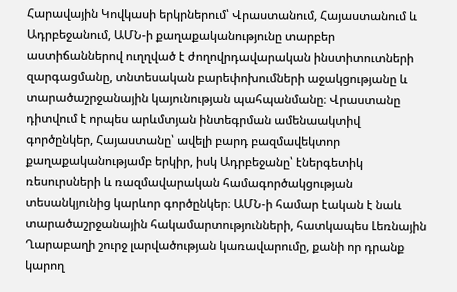Հարավային Կովկասի երկրներում՝ Վրաստանում, Հայաստանում և Ադրբեջանում, ԱՄՆ-ի քաղաքականությունը տարբեր աստիճաններով ուղղված է ժողովրդավարական ինստիտուտների զարգացմանը, տնտեսական բարեփոխումների աջակցությանը և տարածաշրջանային կայունության պահպանմանը։ Վրաստանը դիտվում է որպես արևմտյան ինտեգրման ամենաակտիվ գործընկեր, Հայաստանը՝ ավելի բարդ բազմավեկտոր քաղաքականությամբ երկիր, իսկ Ադրբեջանը՝ էներգետիկ ռեսուրսների և ռազմավարական համագործակցության տեսանկյունից կարևոր գործընկեր։ ԱՄՆ-ի համար էական է նաև տարածաշրջանային հակամարտությունների, հատկապես Լեռնային Ղարաբաղի շուրջ լարվածության կառավարումը, քանի որ դրանք կարող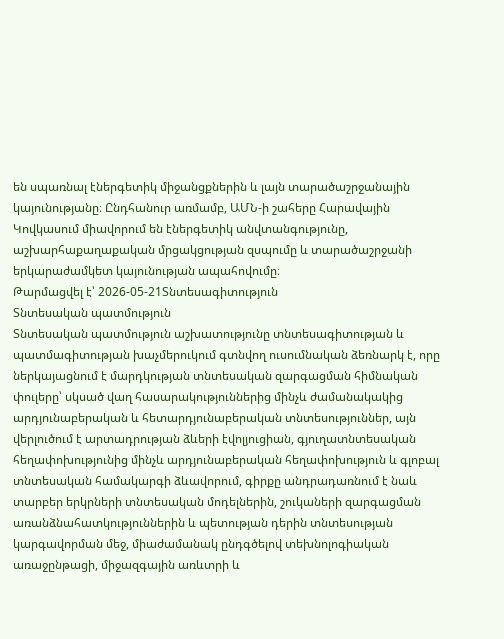են սպառնալ էներգետիկ միջանցքներին և լայն տարածաշրջանային կայունությանը։ Ընդհանուր առմամբ, ԱՄՆ-ի շահերը Հարավային Կովկասում միավորում են էներգետիկ անվտանգությունը, աշխարհաքաղաքական մրցակցության զսպումը և տարածաշրջանի երկարաժամկետ կայունության ապահովումը։
Թարմացվել է՝ 2026-05-21Տնտեսագիտություն
Տնտեսական պատմություն
Տնտեսական պատմություն աշխատությունը տնտեսագիտության և պատմագիտության խաչմերուկում գտնվող ուսումնական ձեռնարկ է, որը ներկայացնում է մարդկության տնտեսական զարգացման հիմնական փուլերը՝ սկսած վաղ հասարակություններից մինչև ժամանակակից արդյունաբերական և հետարդյունաբերական տնտեսություններ, այն վերլուծում է արտադրության ձևերի էվոլյուցիան, գյուղատնտեսական հեղափոխությունից մինչև արդյունաբերական հեղափոխություն և գլոբալ տնտեսական համակարգի ձևավորում, գիրքը անդրադառնում է նաև տարբեր երկրների տնտեսական մոդելներին, շուկաների զարգացման առանձնահատկություններին և պետության դերին տնտեսության կարգավորման մեջ, միաժամանակ ընդգծելով տեխնոլոգիական առաջընթացի, միջազգային առևտրի և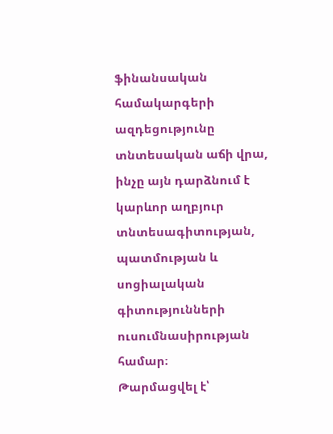ֆինանսական համակարգերի ազդեցությունը տնտեսական աճի վրա, ինչը այն դարձնում է կարևոր աղբյուր տնտեսագիտության, պատմության և սոցիալական գիտությունների ուսումնասիրության համար։
Թարմացվել է՝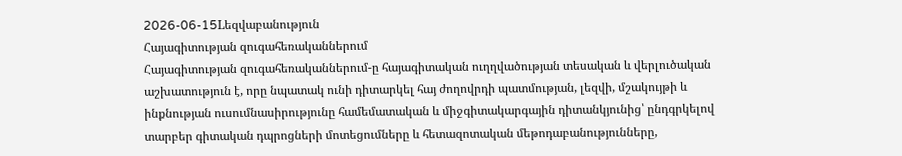2026-06-15Lեզվաբանություն
Հայագիտության զուգահեռականներում
Հայագիտության զուգահեռականներում-ը հայագիտական ուղղվածության տեսական և վերլուծական աշխատություն է, որը նպատակ ունի դիտարկել հայ ժողովրդի պատմության, լեզվի, մշակույթի և ինքնության ուսումնասիրությունը համեմատական և միջգիտակարգային դիտանկյունից՝ ընդգրկելով տարբեր գիտական դպրոցների մոտեցումները և հետազոտական մեթոդաբանությունները,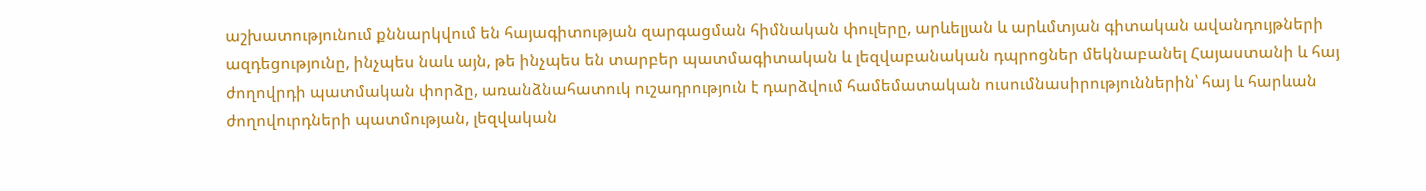աշխատությունում քննարկվում են հայագիտության զարգացման հիմնական փուլերը, արևելյան և արևմտյան գիտական ավանդույթների ազդեցությունը, ինչպես նաև այն, թե ինչպես են տարբեր պատմագիտական և լեզվաբանական դպրոցներ մեկնաբանել Հայաստանի և հայ ժողովրդի պատմական փորձը, առանձնահատուկ ուշադրություն է դարձվում համեմատական ուսումնասիրություններին՝ հայ և հարևան ժողովուրդների պատմության, լեզվական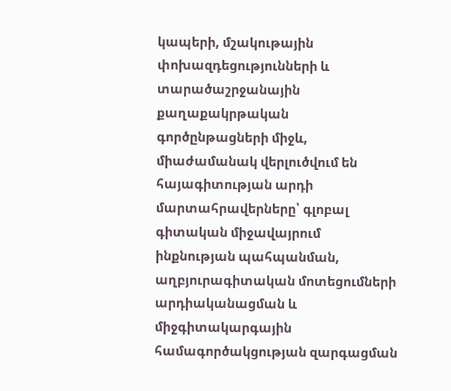կապերի, մշակութային փոխազդեցությունների և տարածաշրջանային քաղաքակրթական գործընթացների միջև, միաժամանակ վերլուծվում են հայագիտության արդի մարտահրավերները՝ գլոբալ գիտական միջավայրում ինքնության պահպանման, աղբյուրագիտական մոտեցումների արդիականացման և միջգիտակարգային համագործակցության զարգացման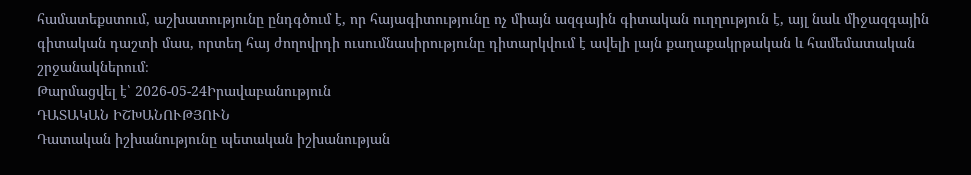համատեքստում, աշխատությունը ընդգծում է, որ հայագիտությունը ոչ միայն ազգային գիտական ուղղություն է, այլ նաև միջազգային գիտական դաշտի մաս, որտեղ հայ ժողովրդի ուսումնասիրությունը դիտարկվում է ավելի լայն քաղաքակրթական և համեմատական շրջանակներում։
Թարմացվել է՝ 2026-05-24Իրավաբանություն
ԴԱՏԱԿԱՆ ԻՇԽԱՆՈՒԹՅՈՒՆ
Դատական իշխանությունը պետական իշխանության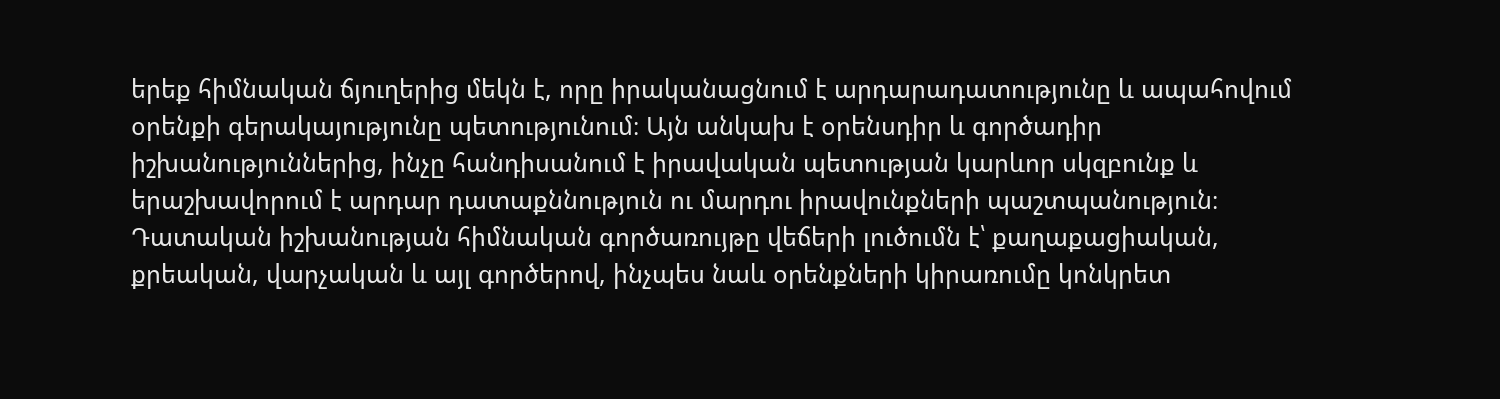երեք հիմնական ճյուղերից մեկն է, որը իրականացնում է արդարադատությունը և ապահովում օրենքի գերակայությունը պետությունում։ Այն անկախ է օրենսդիր և գործադիր իշխանություններից, ինչը հանդիսանում է իրավական պետության կարևոր սկզբունք և երաշխավորում է արդար դատաքննություն ու մարդու իրավունքների պաշտպանություն։ Դատական իշխանության հիմնական գործառույթը վեճերի լուծումն է՝ քաղաքացիական, քրեական, վարչական և այլ գործերով, ինչպես նաև օրենքների կիրառումը կոնկրետ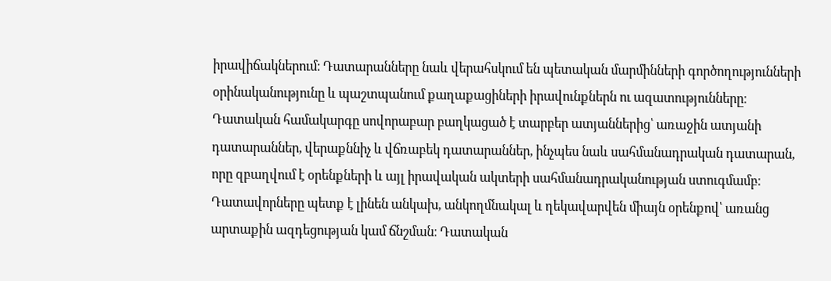իրավիճակներում։ Դատարանները նաև վերահսկում են պետական մարմինների գործողությունների օրինականությունը և պաշտպանում քաղաքացիների իրավունքներն ու ազատությունները։ Դատական համակարգը սովորաբար բաղկացած է տարբեր ատյաններից՝ առաջին ատյանի դատարաններ, վերաքննիչ և վճռաբեկ դատարաններ, ինչպես նաև սահմանադրական դատարան, որը զբաղվում է օրենքների և այլ իրավական ակտերի սահմանադրականության ստուգմամբ։ Դատավորները պետք է լինեն անկախ, անկողմնակալ և ղեկավարվեն միայն օրենքով՝ առանց արտաքին ազդեցության կամ ճնշման։ Դատական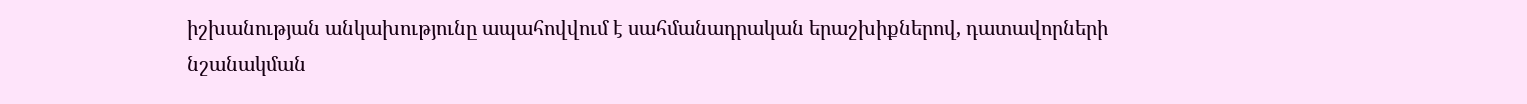իշխանության անկախությունը ապահովվում է սահմանադրական երաշխիքներով, դատավորների նշանակման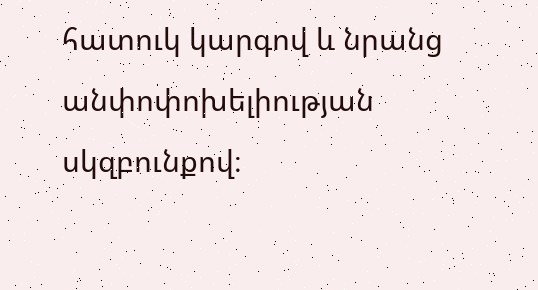հատուկ կարգով և նրանց անփոփոխելիության սկզբունքով։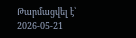Թարմացվել է՝ 2026-05-21